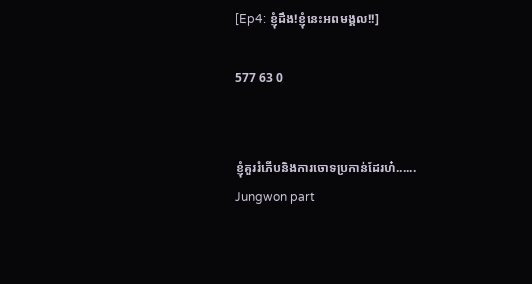[Ep4: ខ្ញុំដឹង!ខ្ញុំនេះអពមង្គល!!]

577 63 0


ខ្ញុំគួររំភើបនិងការចោទប្រកាន់ដែរហ៎......
Jungwon part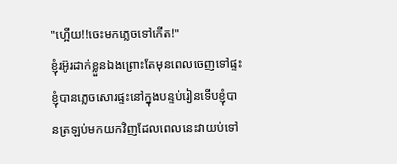"ហ្អើយ!!ចេះមកភ្លេចទៅកើត!"
ខ្ញុំរអ៊ូរដាក់ខ្លួនឯងព្រោះតែមុនពេលចេញទៅផ្ទះខ្ញុំបានភ្លេចសោរផ្ទះនៅក្នុងបន្ទប់រៀនទើបខ្ញុំបានត្រឡប់មកយកវិញដែលពេលនេះវាយប់ទៅ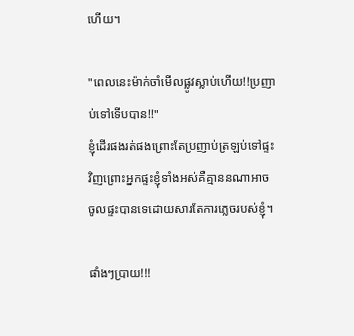ហើយ។

"ពេលនេះម៉ាក់ចាំមើលផ្លូវស្លាប់ហើយ!!ប្រញាប់ទៅទើបបាន!!"
ខ្ញុំដើរផងរត់ផងព្រោះតែប្រញាប់ត្រឡប់ទៅផ្ទះវិញព្រោះអ្នកផ្ទះខ្ញុំទាំងអស់គឺគ្មាននណាអាចចូលផ្ទះបានទេដោយសារតែការភ្លេចរបស់ខ្ញុំ។

ផាំងៗប្រាយ!!!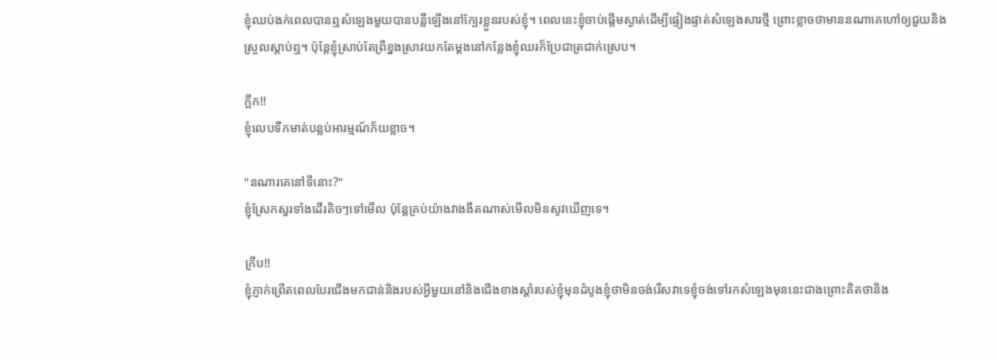ខ្ញុំឈប់ងក់ពេលបានឮសំឡេងមួយបានបន្លឺឡើងនៅក្បែរខ្លួនរបស់ខ្ញុំ។ ពេលនេះខ្ញុំចាប់ផ្តើមស្ងាត់ដើម្បីផ្ទៀងផ្ទាត់សំឡេងសារថ្មី ព្រោះខ្លាចថាមាននណាគេហៅឲ្យជួយនិងស្រួលស្តាប់ឮ។ ប៉ុន្តែខ្ញុំស្រាប់តែព្រឺខ្នងស្រាវយកតែម្តងនៅកន្លែងខ្ញុំឈរក៏ប្រែជាត្រជាក់ស្រេប។

ក្អឹក!!
ខ្ញុំលេបទឹកមាត់បន្លប់អារម្មណ៍ភ័យខ្លាច។

"នណារគេនៅទីនោះ?"
ខ្ញុំស្រែកសួរទាំងដើរតិចៗទៅមើល ប៉ុន្តែគ្រប់យ៉ាងវាងងឹតណាស់មើលមិនសូវឃើញទេ។

ក្រឹប!!
ខ្ញុំភ្ញាក់ព្រើតពេលបែរជើងមកជាន់និងរបស់អ្វីមួយនៅនិងជើងខាងស្តាំរបស់ខ្ញុំមុនដំបូងខ្ញុំថាមិនចង់រើសវាទេខ្ញុំចង់ទៅរកសំឡេងមុននេះជាងព្រោះគិតថានិង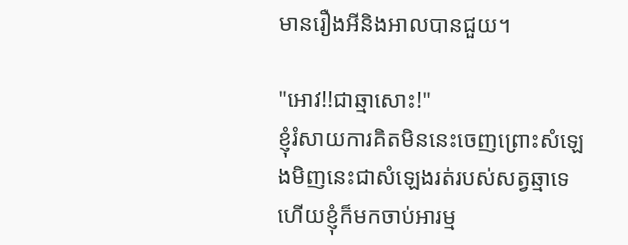មានរឿងអីនិងអាលបានជួយ។

"អោវ!!ជាឆ្មាសោះ!"
ខ្ញុំរំសាយការគិតមិននេះចេញព្រោះសំឡេងមិញនេះជាសំឡេងរត់របស់សត្វឆ្មាទេ ហើយខ្ញុំក៏មកចាប់អារម្ម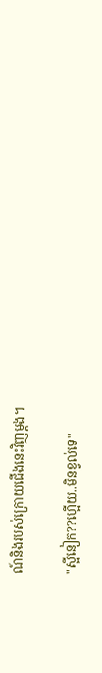ណ៍និងរបស់ក្រោយជើងនេះវិញម្តង។

"ស្អីនៀក??ហ្អើយ..មិនខ្វល់ទេ"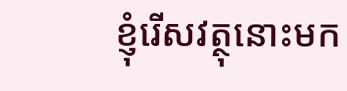ខ្ញុំរើសវត្ថុនោះមក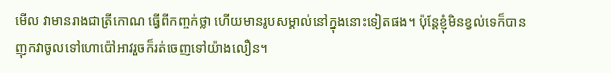មើល វាមានរាងជាត្រីកោណ ធ្វើពីកញ្ចក់ថ្លា ហើយមានរូបសម្គាល់នៅក្នុងនោះទៀតផង។ ប៉ុន្តែខ្ញុំមិនខ្វល់ទេក៏បានញុកវាចូលទៅហោប៉ៅអាវរួចក៏រត់ចេញទៅយ៉ាងលឿន។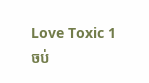Love Toxic 1 ចប់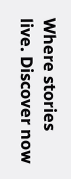Where stories live. Discover now